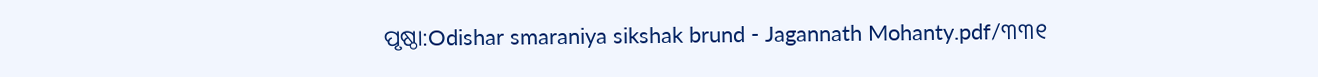ପୃଷ୍ଠା:Odishar smaraniya sikshak brund - Jagannath Mohanty.pdf/୩୩୧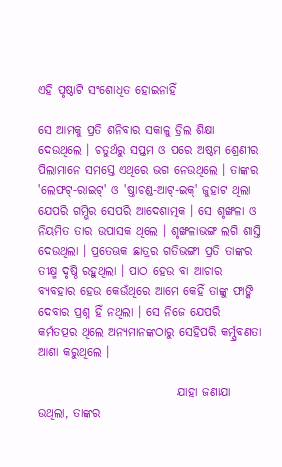ଏହି ପୃଷ୍ଠାଟି ସଂଶୋଧିତ ହୋଇନାହିଁ

ସେ ଆମକୁ ପ୍ରତି ଶନିବାର ସକାଳୁ ଡ୍ରିଲ ଶିକ୍ଷା ଦେଉଥିଲେ । ଚତୁର୍ଥରୁ ସପ୍ତମ ଓ ପରେ ଅଷ୍ଠମ ଶ୍ରେଣୀର ପିଲାମାନେ ସମସ୍ତେ ଏଥିରେ ଭଗ ନେଉଥିଲେ । ତାଙ୍କର 'ଲେଫଟ୍-ରାଇଟ୍' ଓ 'ଷ୍ତାଚଣ୍ଡ-ଆଟ୍-ଇକ୍' ଜୁହାଟ ଥିଲା ଯେପରି ଗମ୍ଭିର ସେପରି ଆଦେଶାତ୍ମକ । ସେ ଶୃଙ୍ଖଳା ଓ ନିୟମିତ ତାର ଉପାସକ ଥିଲେ । ଶୃଙ୍ଖଳାଭଙ୍ଗ ଲଗି ଶାସ୍ତି ଦେଉଥିଲା । ପ୍ରତେଊକ ଛାତ୍ରର ଗତିଭଙ୍ଗୀ ପ୍ରତି ତାଙ୍କର ତୀକ୍ଷ୍ମ ଦୃଷ୍ଠି ରହୁଥିଲା । ପାଠ ହେଉ ବା ଆଚାର ବ୍ୟବହାର ହେଉ କେଉଁଥିରେ ଆମେ କେହିଁ ତାଙ୍କୁ ଫାଙ୍କି ଦେବାର ପ୍ରଶ୍ନ ହିଁ ନଥିଲା । ସେ ନିଜେ ଯେପରି କର୍ମତତ୍ପର ଥିଲେ ଅନ୍ଯମାନଙ୍କଠାରୁ ସେହିପରି କର୍ମ୍ପ୍ରବଣତା ଆଶା କରୁଥିଲେ ।

                             ଯାହା ଜଣାଯା ଉଥିଲା, ତାଙ୍କର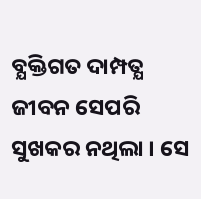ବ୍ଯକ୍ତିଗତ ଦାମ୍ପତ୍ଯ ଜୀବନ ସେପରି ସୁଖକର ନଥିଲା । ସେ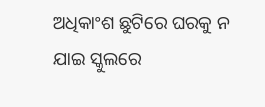ଅଧିକାଂଶ ଛୁଟିରେ ଘରକୁ ନ ଯାଇ ସ୍କୁଲରେ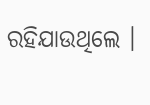ରହିଯାଉଥିଲେ ।